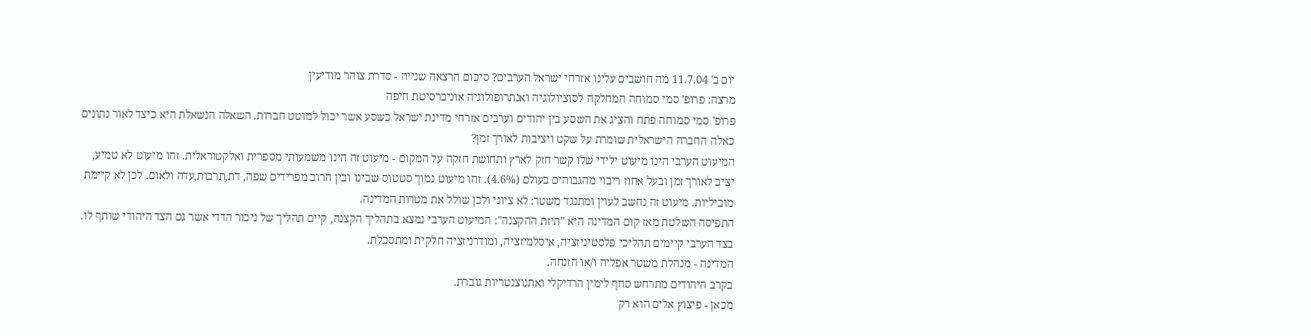יום ב' 11.7.04 מה חושבים עלינו אזרחי ישראל הערבים? סיכום הרצאה שנייה - סדרת צוהר מודיעין
מרצה: פרופ' סמי סמוחה המחלקה לסוציולוגיה ואנתרופולוגיה אוניברסיטת חיפה
פרופ' סמי סמוחה פתח והציג את השסע בין יהודים וערבים אזרחי מדינת ישראל כשסע אשר יכול למוטט חברות. השאלה הנשאלת היא כיצד לאור נתונים כאלה החברה הישראלית שומרת על שקט ויציבות לאורך זמן?
המיעוט הערבי הינו מיעוט ילידי שלו קשר חזק לארץ ותחושת חזקה על המקום - מיעוט זה הינו משמעותי מספרית ואלקטוראלית. זהו מיעוט לא טמיע, יציב לאורך זמן ובעל אחוז ריבוי מהגבוהים בעולם (4.6%). זהו מיעוט נמוך סטטוס שבינו ובין הרוב מפרידים שפה, דת,תרבות,עדה ולאום. לכן לא קיימת מוביליות. מיעוט זה נחשב לעוין ומתנגד משטר: לא ציוני ולכן שולל את מטרות המדינה.
התפיסה השלטת מאז קום המדינה היא "תיזת ההקצנה": המיעוט הערבי נמצא בתהליך הקצנה, קיים תהליך של ניכור הדדי אשר גם הצד היהודי שותף לו.
בצד הערבי קיימים תהליכי פלסטיניזציה, איסלמיזציה, ומודרניזציה חלקית ומתסכלת.
המדינה - מנהלת משטר אפליה ו/או הזנחה.
בקרב היהודים מתרחש סחף לימין הרדיקלי ואתנוצנטריות גוברת.
מכאן - פיצוץ אלים הוא רק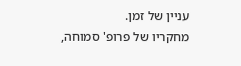עניין של זמן.
מחקריו של פרופ' סמוחה,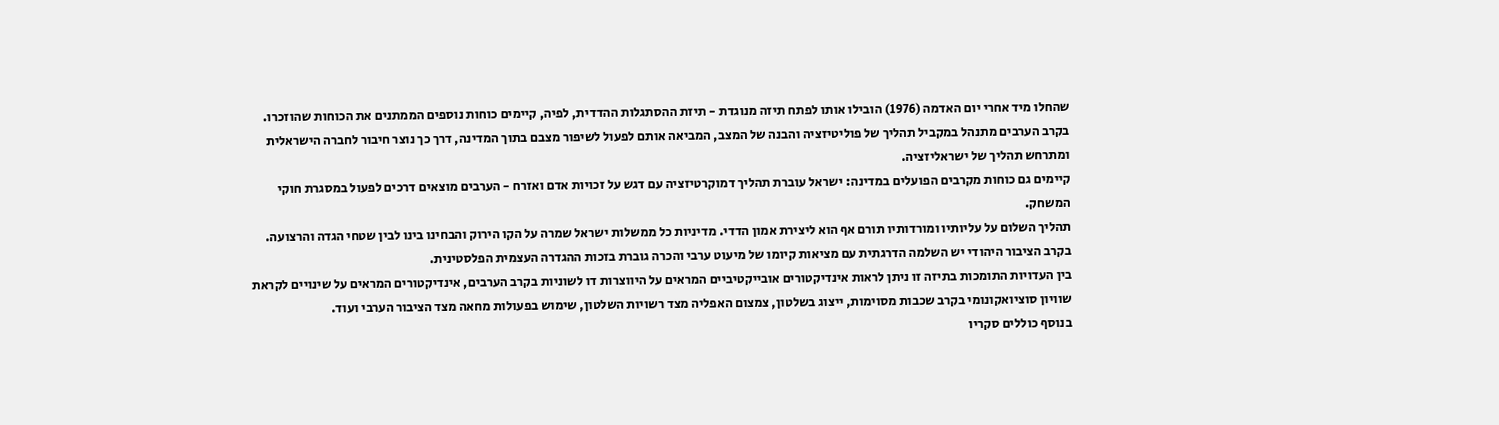שהחלו מיד אחרי יום האדמה (1976) הובילו אותו לפתח תיזה מנוגדת - תיזת ההסתגלות ההדדית, לפיה, קיימים כוחות נוספים הממתנים את הכוחות שהוזכרו.
בקרב הערבים מתנהל במקביל תהליך של פוליטיזציה והבנה של המצב, המביאה אותם לפעול לשיפור מצבם בתוך המדינה, דרך כך נוצר חיבור לחברה הישראלית ומתרחש תהליך של ישראליזציה.
קיימים גם כוחות מקרבים הפועלים במדינה: ישראל עוברת תהליך דמוקרטיזציה עם דגש על זכויות אדם ואזרח - הערבים מוצאים דרכים לפעול במסגרת חוקי המשחק.
תהליך השלום על עליותיו ומורדותיו תורם אף הוא ליצירת אמון הדדי. מדיניות כל ממשלות ישראל שמרה על הקו הירוק והבחינו בינו לבין שטחי הגדה והרצועה.
בקרב הציבור היהודי יש השלמה הדרגתית עם מציאות קיומו של מיעוט ערבי והכרה גוברת בזכות ההגדרה העצמית הפלסטינית.
בין העדויות התומכות בתיזה זו ניתן לראות אינדיקטורים אובייקטיביים המראים על היווצרות דו לשוניות בקרב הערבים, אינדיקטורים המראים על שינויים לקראת שוויון סוציואקונומי בקרב שכבות מסוימות, ייצוג בשלטון, צמצום האפליה מצד רשויות השלטון, שימוש בפעולות מחאה מצד הציבור הערבי ועוד.
בנוסף כוללים סקריו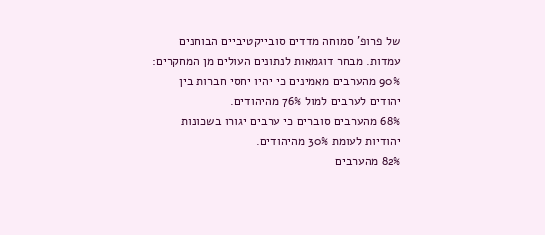של פרופ' סמוחה מדדים סובייקטיביים הבוחנים עמדות. מבחר דוגמאות לנתונים העולים מן המחקרים:
90% מהערבים מאמינים כי יהיו יחסי חברות בין יהודים לערבים למול 76% מהיהודים.
68% מהערבים סוברים כי ערבים יגורו בשכונות יהודיות לעומת 30% מהיהודים.
82% מהערבים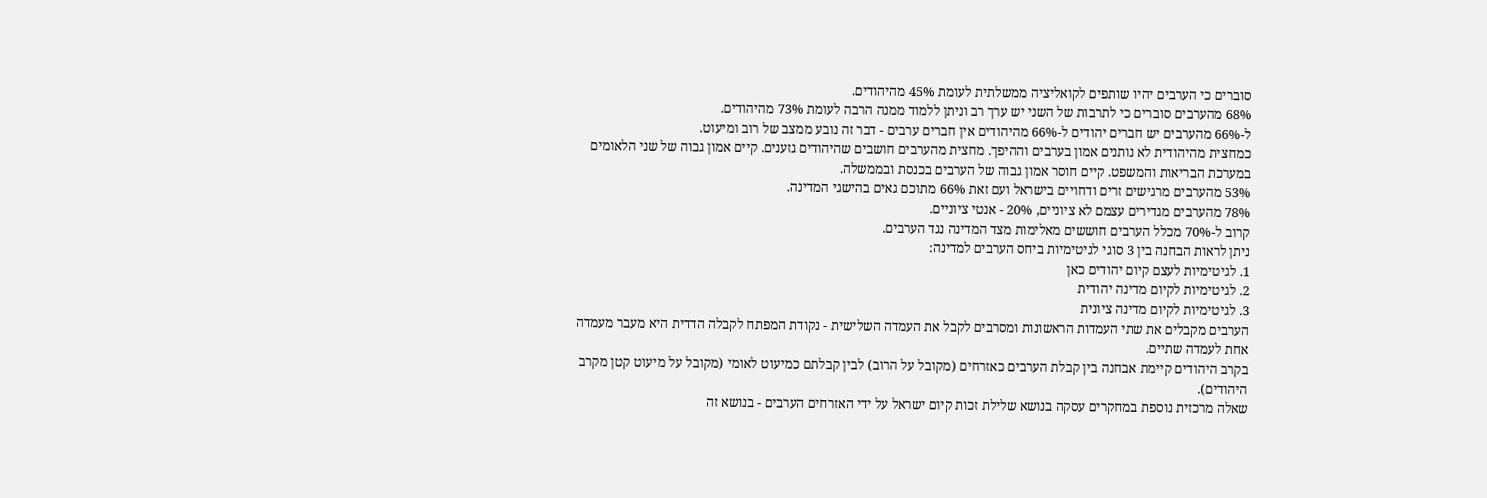סוברים כי הערבים יהיו שותפים לקואליציה ממשלתית לעומת 45% מהיהודים.
68% מהערבים סוברים כי לתרבות של השני יש ערך רב וניתן ללמוד ממנה הרבה לעומת 73% מהיהודים.
ל-66% מהערבים יש חברים יהודים ל-66% מהיהודים אין חברים ערבים - דבר זה נובע ממצב של רוב ומיעוט.
כמחצית מהיהודית לא נותנים אמון בערבים וההיפך. מחצית מהערבים חושבים שהיהודים גזענים. קיים אמון גבוה של שני הלאומים במערכת הבריאות והמשפט. קיים חוסר אמון גבוה של הערבים בכנסת ובממשלה.
53% מהערבים מרגישים זרים ודחויים בישראל ועם זאת 66% מתוכם גאים בהישגי המדינה.
78% מהערבים מגדירים עצמם לא ציוניים, 20% - אנטי ציוניים.
קרוב ל-70% מכלל הערבים חוששים מאלימות מצד המדינה נגד הערבים.
ניתן לראות הבחנה בין 3 סוגי לגיטימיות ביחס הערבים למדינה:
1. לגיטימיות לעצם קיום יהודים כאן
2. לגיטימיות לקיום מדינה יהודית
3. לגיטימיות לקיום מדינה ציונית
הערבים מקבלים את שתי העמדות הראשונות ומסרבים לקבל את העמדה השלישית - נקודת המפתח לקבלה הדדית היא מעבר מעמדה אחת לעמדה שתיים.
בקרב היהודים קיימת אבחנה בין קבלת הערבים כאזרחים (מקובל על הרוב) לבין קבלתם כמיעוט לאומי (מקובל על מיעוט קטן מקרב היהודים).
שאלה מרכזית נוספת במחקרים עסקה בנושא שלילת זכות קיום ישראל על ידי האזרחים הערבים - בנושא זה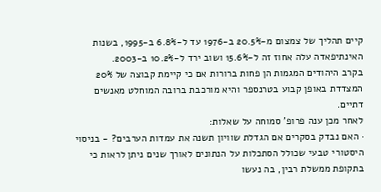קיים תהליך של צמצום מ-20.5% ב-1976 עד ל-6.8% ב-1995, בשנות האינתיפאדה עלה אחוז זה ל-15.6% ושוב ירד ל-10.2% ב-2003.
בקרב היהודים המגמות הן פחות ברורות אם כי קיימת קבוצה של 20% המצדדת באופן קבוע בטרנספר והיא מורכבת ברובה המוחלט מאנשים דתיים.
לאחר מכן ענה פרופ' סמוחה על שאלות:
· האם נבדק בסקרים אם הגדלת שוויון תשנה את עמדות הערבים? - בניסוי היסטורי טבעי שכולל הסתכלות על הנתונים לאורך שנים ניתן לראות כי בתקופת ממשלת רבין, בה נעשו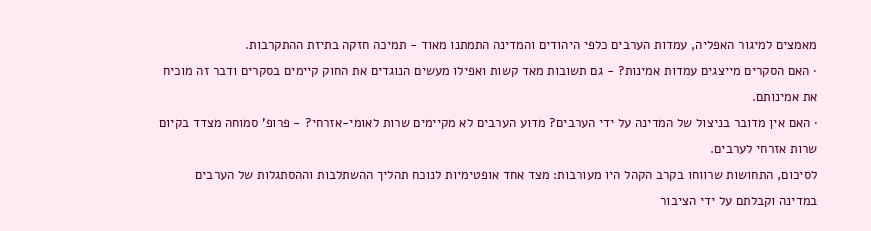מאמצים למיגור האפליה, עמדות הערבים כלפי היהודים והמדינה התמתנו מאוד - תמיכה חזקה בתיזת ההתקרבות.
· האם הסקרים מייצגים עמדות אמינות? - גם תשובות מאד קשות ואפילו מעשים הנוגדים את החוק קיימים בסקרים ודבר זה מוכיח את אמינותם.
· האם אין מדובר בניצול של המדינה על ידי הערבים? מדוע הערבים לא מקיימים שרות לאומי-אזרחי? - פרופ' סמוחה מצדד בקיום שרות אזרחי לערבים.
לסיכום, התחושות שרווחו בקרב הקהל היו מעורבות: מצד אחד אופטימיות לנוכח תהליך ההשתלבות וההסתגלות של הערבים במדינה וקבלתם על ידי הציבור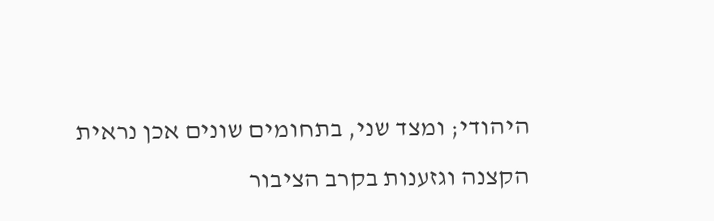היהודי; ומצד שני, בתחומים שונים אכן נראית הקצנה וגזענות בקרב הציבור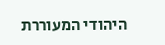היהודי המעוררת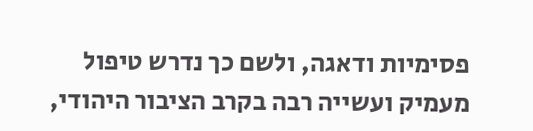פסימיות ודאגה, ולשם כך נדרש טיפול מעמיק ועשייה רבה בקרב הציבור היהודי,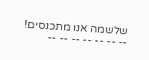שלשמה אנו מתכנסים!
-- -- -- -- -- -- --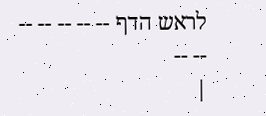לראש הדף -- -- -- -- -- -- --
|